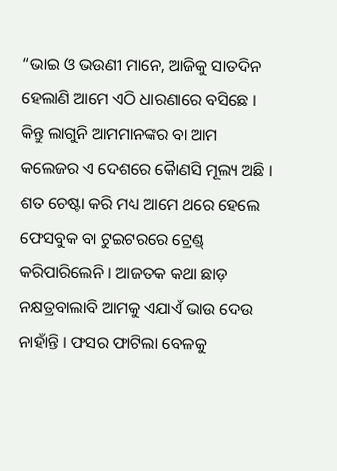“ଭାଇ ଓ ଭଉଣୀ ମାନେ, ଆଜିକୁ ସାତଦିନ ହେଲାଣି ଆମେ ଏଠି ଧାରଣାରେ ବସିଛେ । କିନ୍ତୁ ଲାଗୁନି ଆମମାନଙ୍କର ବା ଆମ କଲେଜର ଏ ଦେଶରେ କୈାଣସି ମୂଲ୍ୟ ଅଛି । ଶତ ଚେଷ୍ଟା କରି ମଧ୍ୟ ଆମେ ଥରେ ହେଲେ ଫେସବୁକ ବା ଟୁଇଟରରେ ଟ୍ରେଣ୍ଡ୍ କରିପାରିଲେନି । ଆଜତକ କଥା ଛାଡ଼ ନକ୍ଷତ୍ରବାଲାବି ଆମକୁ ଏଯାଏଁ ଭାଉ ଦେଉ ନାହାଁନ୍ତି । ଫସର ଫାଟିଲା ବେଳକୁ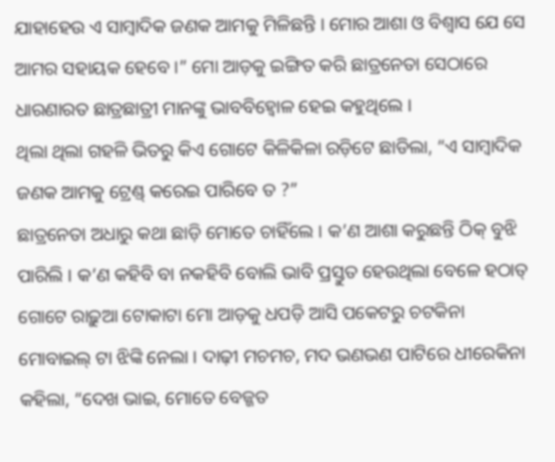ଯାହାହେଉ ଏ ସାମ୍ବାଦିକ ଜଣକ ଆମକୁ ମିଳିଛନ୍ତି । ମୋର ଆଶା ଓ ବିଶ୍ୱାସ ଯେ ସେ ଆମର ସହାୟକ ହେବେ ।” ମୋ ଆଡ଼କୁ ଇଙ୍ଗିତ କରି ଛାତ୍ରନେତା ସେଠାରେ ଧାରଣାରତ ଛାତ୍ରଛାତ୍ରୀ ମାନଙ୍କୁ ଭାବବିହ୍ୱୋଳ ହେଇ କହୁଥିଲେ ।
ଥିଲା ଥିଲା ଗହଳି ଭିତରୁ କିଏ ଗୋଟେ କିଳିକିଳା ରଡ଼ିଟେ ଛାଡିଲା, “ଏ ସାମ୍ବାଦିକ ଜଣକ ଆମକୁ ଟ୍ରେଣ୍ଡ୍ କରେଇ ପାରିବେ ତ ?”
ଛାତ୍ରନେତା ଅଧାରୁ କଥା ଛାଡ଼ି ମୋତେ ଚାହିଁଲେ । କ’ଣ ଆଶା କରୁଛନ୍ତି ଠିକ୍ ବୁଝି ପାରିଲି । କ’ଣ କହିବି ବା ନକହିବି ବୋଲି ଭାବି ପ୍ରସ୍ତୁତ ହେଉଥିଲା ବେଳେ ହଠାତ୍ ଗୋଟେ ରାଢ଼ୁଆ ଟୋକାଟା ମୋ ଆଡ଼କୁ ଧପଡ଼ି ଆସି ପକେଟରୁ ଚଟକିନା ମୋବାଇଲ୍ ଟା ଝିଙ୍କି ନେଲା । ଦାଢ଼ୀ ମଚମଚ, ମଦ ଭଣଭଣ ପାଟିରେ ଧୀରେକିନା କହିଲା, “ଦେଖ ଭାଇ, ମୋତେ ବେଜ୍ଜତ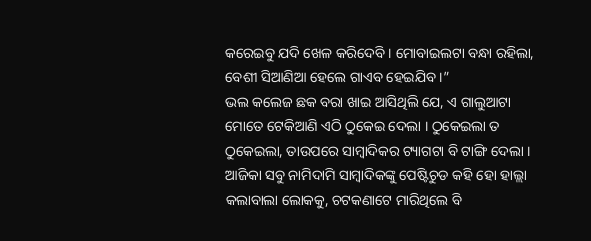କରେଇବୁ ଯଦି ଖେଳ କରିଦେବି । ମୋବାଇଲଟା ବନ୍ଧା ରହିଲା, ବେଶୀ ସିଆଣିଆ ହେଲେ ଗାଏବ ହେଇଯିବ ।”
ଭଲ କଲେଜ ଛକ ବରା ଖାଇ ଆସିଥିଲି ଯେ, ଏ ଗାଲୁଆଟା ମୋତେ ଟେକିଆଣି ଏଠି ଠୁକେଇ ଦେଲା । ଠୁକେଇଲା ତ ଠୁକେଇଲା, ତାଉପରେ ସାମ୍ବାଦିକର ଟ୍ୟାଗଟା ବି ଟାଙ୍ଗି ଦେଲା । ଆଜିକା ସବୁ ନାମିଦାମି ସାମ୍ବାଦିକଙ୍କୁ ପେଷ୍ଟିଚୁଡ କହି ହୋ ହାଲ୍ଲା କଲାବାଲା ଲୋକକୁ, ଚଟକଣାଟେ ମାରିଥିଲେ ବି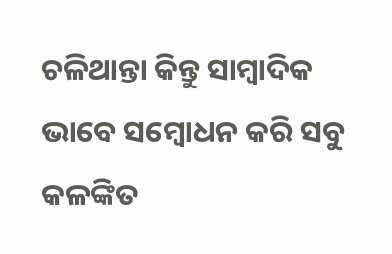ଚଳିଥାନ୍ତା କିନ୍ତୁ ସାମ୍ବାଦିକ ଭାବେ ସମ୍ବୋଧନ କରି ସବୁ କଳଙ୍କିତ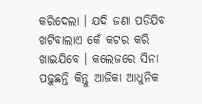କରିଦେଲା । ଯଦି ଜଣା ପଡିଯିବ ଖଟିବାଲାଏ କେଁ କଟର କରି ଖାଇଯିବେ । କଲେଜରେ ସିନା ପଢ଼ୁଛନ୍ତି କିନ୍ତୁ ଆଜିକା ଆଧୁନିକ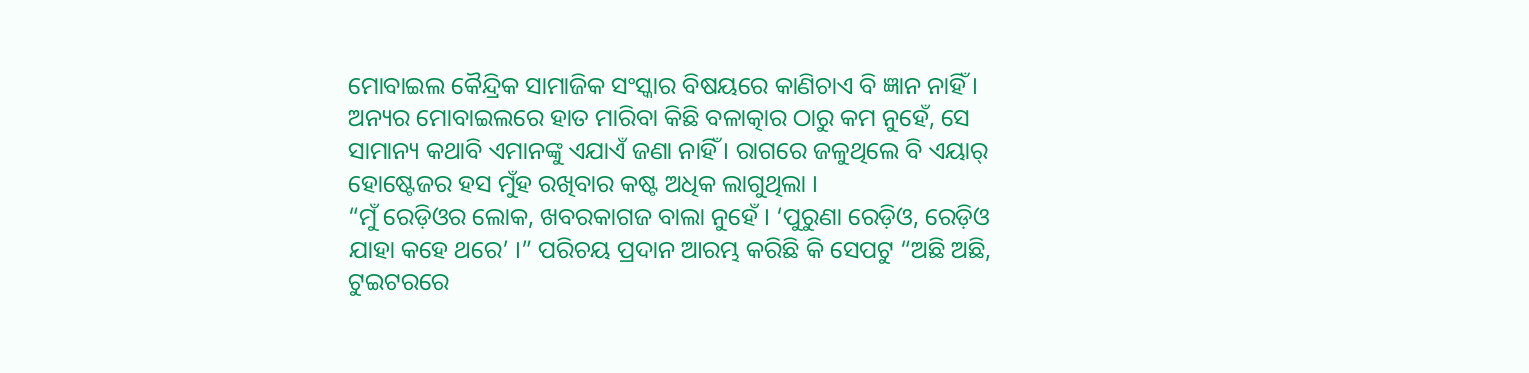ମୋବାଇଲ କୈନ୍ଦ୍ରିକ ସାମାଜିକ ସଂସ୍କାର ବିଷୟରେ କାଣିଚାଏ ବି ଜ୍ଞାନ ନାହିଁ । ଅନ୍ୟର ମୋବାଇଲରେ ହାତ ମାରିବା କିଛି ବଳାତ୍କାର ଠାରୁ କମ ନୁହେଁ, ସେ ସାମାନ୍ୟ କଥାବି ଏମାନଙ୍କୁ ଏଯାଏଁ ଜଣା ନାହିଁ । ରାଗରେ ଜଳୁଥିଲେ ବି ଏୟାର୍ ହୋଷ୍ଟେଜର ହସ ମୁଁହ ରଖିବାର କଷ୍ଟ ଅଧିକ ଲାଗୁଥିଲା ।
“ମୁଁ ରେଡ଼ିଓର ଲୋକ, ଖବରକାଗଜ ବାଲା ନୁହେଁ । ‘ପୁରୁଣା ରେଡ଼ିଓ, ରେଡ଼ିଓ ଯାହା କହେ ଥରେ’ ।” ପରିଚୟ ପ୍ରଦାନ ଆରମ୍ଭ କରିଛି କି ସେପଟୁ “ଅଛି ଅଛି, ଟୁଇଟରରେ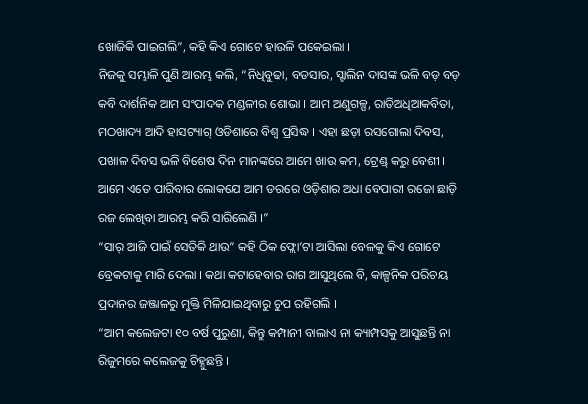ଖୋଜିକି ପାଇଗଲି”, କହି କିଏ ଗୋଟେ ହାଉଳି ପକେଇଲା ।
ନିଜକୁ ସମ୍ଭାଳି ପୁଣି ଆରମ୍ଭ କଲି, “ନିଧିବୁଢା, ବଡସାର, ସ୍ଟାଲିନ ଦାସଙ୍କ ଭଳି ବଡ଼ ବଡ଼ କବି ଦାର୍ଶନିକ ଆମ ସଂପାଦକ ମଣ୍ଡଳୀର ଶୋଭା । ଆମ ଅଣୁଗଳ୍ପ, ରାତିଅଧିଆକବିତା, ମଠଖାଦ୍ୟ ଆଦି ହାସଟ୍ୟାଗ୍ ଓଡିଶାରେ ବିଶ୍ୱ ପ୍ରସିଦ୍ଧ । ଏହା ଛଡ଼ା ରସଗୋଲା ଦିବସ, ପଖାଳ ଦିବସ ଭଳି ବିଶେଷ ଦିନ ମାନଙ୍କରେ ଆମେ ଖାଉ କମ, ଟ୍ରେଣ୍ଡ୍ କରୁ ବେଶୀ । ଆମେ ଏତେ ପାରିବାର ଲୋକଯେ ଆମ ଡରରେ ଓଡ଼ିଶାର ଅଧା ବେପାରୀ ରଜୋ ଛାଡ଼ି ରଜ ଲେଖିବା ଆରମ୍ଭ କରି ସାରିଲେଣି ।”
“ସାର୍ ଆଜି ପାଇଁ ସେତିକି ଥାଉ” କହି ଠିକ ଫ୍ଲୋ’ଟା ଆସିଲା ବେଳକୁ କିଏ ଗୋଟେ ବ୍ରେକଟାକୁ ମାରି ଦେଲା । କଥା କଟାହେବାର ରାଗ ଆସୁଥିଲେ ବି, କାଳ୍ପନିକ ପରିଚୟ ପ୍ରଦାନର ଜଞ୍ଜାଳରୁ ମୁକ୍ତି ମିଳିଯାଇଥିବାରୁ ଚୁପ ରହିଗଲି ।
“ଆମ କଲେଜଟା ୧୦ ବର୍ଷ ପୁରୁଣା, କିନ୍ତୁ କମ୍ପାନୀ ବାଲାଏ ନା କ୍ୟାମ୍ପସକୁ ଆସୁଛନ୍ତି ନା ରିଜୁମରେ କଲେଜକୁ ଚିହ୍ନୁଛନ୍ତି ।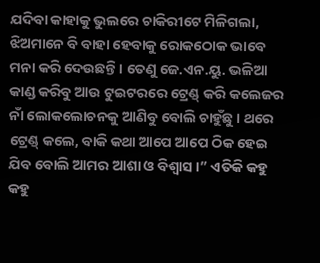ଯଦିବା କାହାକୁ ଭୁଲରେ ଚାକିରୀଟେ ମିଳିଗଲା, ଝିଅମାନେ ବି ବାହା ହେବାକୁ ରୋକଠୋକ ଭାବେ ମନା କରି ଦେଉଛନ୍ତି। ତେଣୁ ଜେ.ଏନ.ୟୁ. ଭଳିଆ କାଣ୍ଡ କରିବୁ ଆଉ ଟୁଇଟରରେ ଟ୍ରେଣ୍ଡ୍ କରି କଲେଜର ନାଁ ଲୋକଲୋଚନକୁ ଆଣିବୁ ବୋଲି ଚାହୁଁଛୁ । ଥରେ ଟ୍ରେଣ୍ଡ୍ କଲେ, ବାକି କଥା ଆପେ ଆପେ ଠିକ ହେଇ ଯିବ ବୋଲି ଆମର ଆଶା ଓ ବିଶ୍ୱାସ ।” ଏତିକି କହୁ କହୁ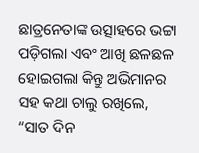ଛାତ୍ରନେତାଙ୍କ ଉତ୍ସାହରେ ଭଟ୍ଟା ପଡ଼ିଗଲା ଏବଂ ଆଖି ଛଳଛଳ ହୋଇଗଲା କିନ୍ତୁ ଅଭିମାନର ସହ କଥା ଚାଲୁ ରଖିଲେ, “ସାତ ଦିନ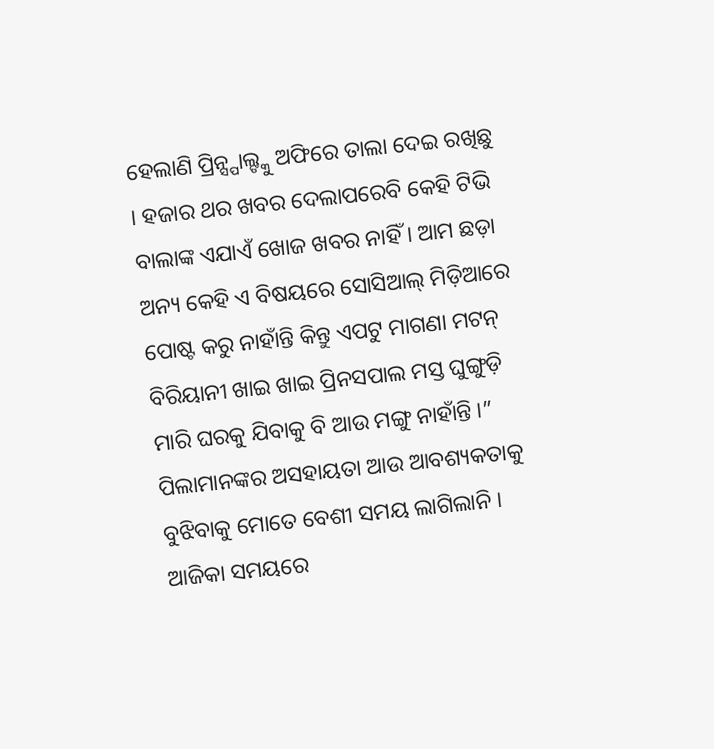ହେଲାଣି ପ୍ରିନ୍ସ୍ପାଲ୍ଙ୍କୁ ଅଫିରେ ତାଲା ଦେଇ ରଖିଛୁ । ହଜାର ଥର ଖବର ଦେଲାପରେବି କେହି ଟିଭି ବାଲାଙ୍କ ଏଯାଏଁ ଖୋଜ ଖବର ନାହିଁ । ଆମ ଛଡ଼ା ଅନ୍ୟ କେହି ଏ ବିଷୟରେ ସୋସିଆଲ୍ ମିଡ଼ିଆରେ ପୋଷ୍ଟ କରୁ ନାହାଁନ୍ତି କିନ୍ତୁ ଏପଟୁ ମାଗଣା ମଟନ୍ ବିରିୟାନୀ ଖାଇ ଖାଇ ପ୍ରିନସପାଲ ମସ୍ତ ଘୁଙ୍ଗୁଡ଼ି ମାରି ଘରକୁ ଯିବାକୁ ବି ଆଉ ମଙ୍ଗୁ ନାହାଁନ୍ତି ।”
ପିଲାମାନଙ୍କର ଅସହାୟତା ଆଉ ଆବଶ୍ୟକତାକୁ ବୁଝିବାକୁ ମୋତେ ବେଶୀ ସମୟ ଲାଗିଲାନି । ଆଜିକା ସମୟରେ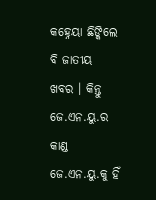କହ୍ନେୟା ଛିଙ୍କିଲେ ବି ଜାତୀୟ ଖବର । କିନ୍ତୁ ଜେ.ଏନ.ୟୁ.ର କାଣ୍ଡ ଜେ.ଏନ.ୟୁ.କୁ ହିଁ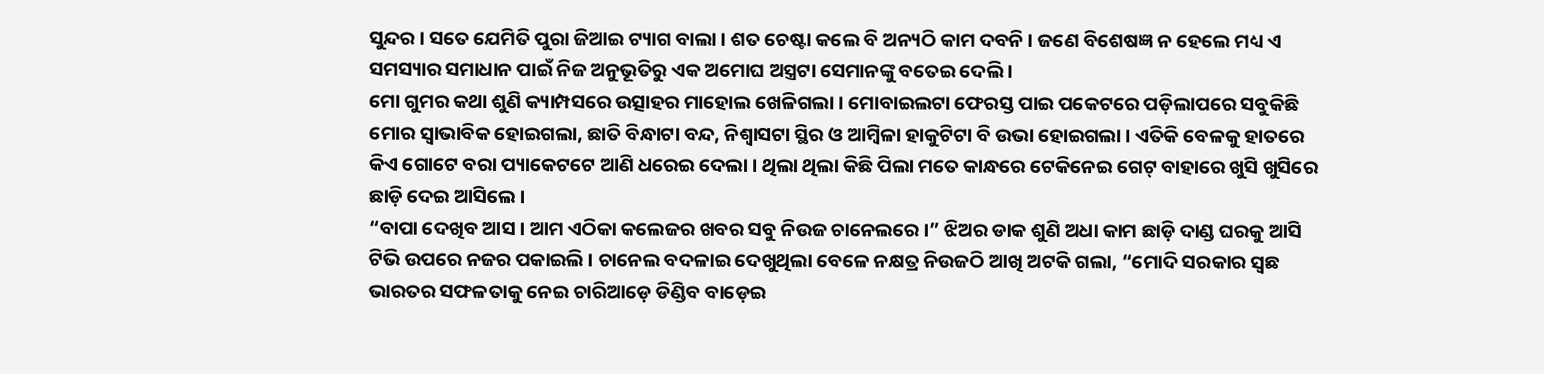ସୁନ୍ଦର । ସତେ ଯେମିତି ପୁରା ଜିଆଇ ଟ୍ୟାଗ ବାଲା । ଶତ ଚେଷ୍ଟା କଲେ ବି ଅନ୍ୟଠି କାମ ଦବନି । ଜଣେ ବିଶେଷଜ୍ଞ ନ ହେଲେ ମଧ୍ୟ ଏ ସମସ୍ୟାର ସମାଧାନ ପାଇଁ ନିଜ ଅନୁଭୂତିରୁ ଏକ ଅମୋଘ ଅସ୍ତ୍ରଟା ସେମାନଙ୍କୁ ବତେଇ ଦେଲି ।
ମୋ ଗୁମର କଥା ଶୁଣି କ୍ୟାମ୍ପସରେ ଉତ୍ସାହର ମାହୋଲ ଖେଳିଗଲା । ମୋବାଇଲଟା ଫେରସ୍ତ ପାଇ ପକେଟରେ ପଡ଼ିଲାପରେ ସବୁକିଛି ମୋର ସ୍ୱାଭାବିକ ହୋଇଗଲା, ଛାତି ବିନ୍ଧାଟା ବନ୍ଦ, ନିଶ୍ୱାସଟା ସ୍ଥିର ଓ ଆମ୍ବିଳା ହାକୁଟିଟା ବି ଉଭା ହୋଇଗଲା । ଏତିକି ବେଳକୁ ହାତରେ କିଏ ଗୋଟେ ବରା ପ୍ୟାକେଟଟେ ଆଣି ଧରେଇ ଦେଲା । ଥିଲା ଥିଲା କିଛି ପିଲା ମତେ କାନ୍ଧରେ ଟେକିନେଇ ଗେଟ୍ ବାହାରେ ଖୁସି ଖୁସିରେ ଛାଡ଼ି ଦେଇ ଆସିଲେ ।
“ବାପା ଦେଖିବ ଆସ । ଆମ ଏଠିକା କଲେଜର ଖବର ସବୁ ନିଉଜ ଚାନେଲରେ ।” ଝିଅର ଡାକ ଶୁଣି ଅଧା କାମ ଛାଡ଼ି ଦାଣ୍ଡ ଘରକୁ ଆସି ଟିଭି ଉପରେ ନଜର ପକାଇଲି । ଚାନେଲ ବଦଳାଇ ଦେଖୁଥିଲା ବେଳେ ନକ୍ଷତ୍ର ନିଉଜଠି ଆଖି ଅଟକି ଗଲା, “ମୋଦି ସରକାର ସ୍ୱଛ ଭାରତର ସଫଳତାକୁ ନେଇ ଚାରିଆଡ଼େ ଡିଣ୍ଡିବ ବାଡ଼େଇ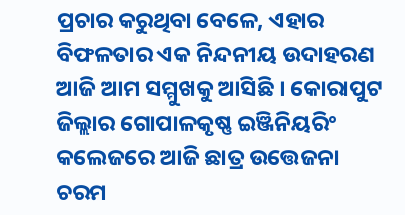ପ୍ରଚାର କରୁଥିବା ବେଳେ, ଏହାର ବିଫଳତାର ଏକ ନିନ୍ଦନୀୟ ଉଦାହରଣ ଆଜି ଆମ ସମ୍ମୁଖକୁ ଆସିଛି । କୋରାପୁଟ ଜିଲ୍ଲାର ଗୋପାଳକୃଷ୍ଣ ଇଞ୍ଜିନିୟରିଂ କଲେଜରେ ଆଜି ଛାତ୍ର ଉତ୍ତେଜନା ଚରମ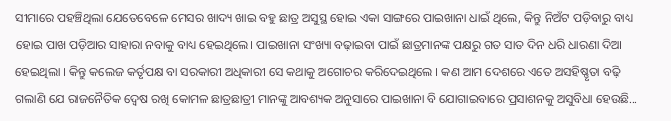ସୀମାରେ ପହଞ୍ଚିଥିଲା ଯେତେବେଳେ ମେସର ଖାଦ୍ୟ ଖାଇ ବହୁ ଛାତ୍ର ଅସୁସ୍ଥ ହୋଇ ଏକା ସାଙ୍ଗରେ ପାଇଖାନା ଧାଇଁ ଥିଲେ, କିନ୍ତୁ ନିଅଁଟ ପଡ଼ିବାରୁ ବାଧ୍ୟ ହୋଇ ପାଖ ପଡ଼ିଆର ସାହାରା ନବାକୁ ବାଧ୍ୟ ହେଇଥିଲେ। ପାଇଖାନା ସଂଖ୍ୟା ବଢ଼ାଇବା ପାଇଁ ଛାତ୍ରମାନଙ୍କ ପକ୍ଷରୁ ଗତ ସାତ ଦିନ ଧରି ଧାରଣା ଦିଆ ହେଇଥିଲା । କିନ୍ତୁ କଲେଜ କର୍ତୃପକ୍ଷ ବା ସରକାରୀ ଅଧିକାରୀ ସେ କଥାକୁ ଅଗୋଚର କରିଦେଇଥିଲେ । କଣ ଆମ ଦେଶରେ ଏତେ ଅସହିଷ୍ଣୃତା ବଢ଼ି ଗଲାଣି ଯେ ରାଜନୈତିକ ଦ୍ୱେଷ ରଖି କୋମଳ ଛାତ୍ରଛାତ୍ରୀ ମାନଙ୍କୁ ଆବଶ୍ୟକ ଅନୁସାରେ ପାଇଖାନା ବି ଯୋଗାଇବାରେ ପ୍ରସାଶନକୁ ଅସୁବିଧା ହେଉଛି...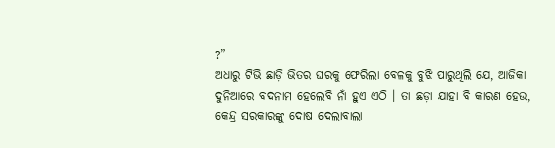?”
ଅଧାରୁ ଟିଭି ଛାଡ଼ି ଭିତର ଘରକୁ ଫେରିଲା ବେଳକୁ ବୁଝି ପାରୁଥିଲି ଯେ, ଆଜିକା ଦୁନିଆରେ ବଦନାମ ହେଲେବି ନାଁ ହୁଏ ଏଠି । ତା ଛଡ଼ା ଯାହା ବି କାରଣ ହେଉ, କେନ୍ଦ୍ର ସରକାରଙ୍କୁ ଦୋଷ ଦେଲାବାଲା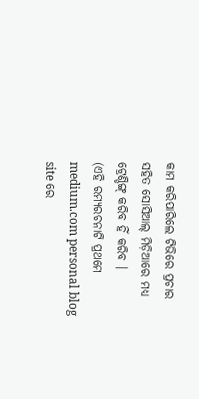କାମ କରିପାରିଲେ ଟିଭିରେ ପ୍ରଚାର ସହିତ ସୋସିଆଲ୍ ମିଡ଼ିଆରେ ମଧ୍ୟ ଟ୍ରେଣ୍ଡିଙ୍ଗ୍ କରିବ ହିଁ କରିବ ।
(ଏହି ରମ୍ୟରଚନାଟି ପ୍ରଥମେ medium.com personal blog site ରେ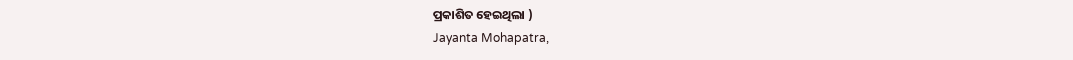ପ୍ରକାଶିତ ହେଇଥିଲା )
Jayanta Mohapatra,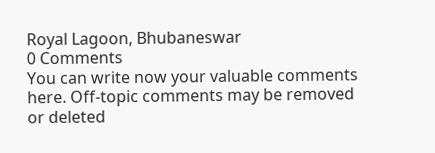Royal Lagoon, Bhubaneswar
0 Comments
You can write now your valuable comments here. Off-topic comments may be removed or deleted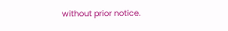without prior notice.